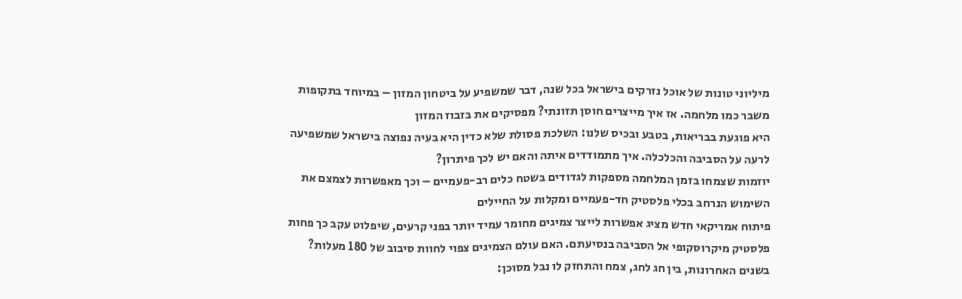מיליוני טונות של אוכל נזרקים בישראל בכל שנה, דבר שמשפיע על ביטחון המזון – במיוחד בתקופות משבר כמו מלחמה. אז איך מייצרים חוסן תזונתי? מפסיקים את בזבוז המזון
היא פוגעת בבריאות, בטבע ובכיס שלנו: השלכת פסולת שלא כדין היא בעיה נפוצה בישראל שמשפיעה לרעה על הסביבה והכלכלה. איך מתמודדים איתה והאם יש לכך פיתרון?
יוזמות שצמחו בזמן המלחמה מספקות לגדודים בשטח כלים רב-פעמיים – וכך מאפשרות לצמצם את השימוש הנרחב בכלי פלסטיק חד-פעמיים ומקלות על החיילים
פיתוח אמריקאי חדש מציג אפשרות לייצר צמיגים מחומר עמיד יותר בפני קרעים, שיפלוט עקב כך פחות פלסטיק מיקרוסקופי אל הסביבה בנסיעתם. האם עולם הצמיגים צפוי לחוות סיבוב של 180 מעלות?
בשנים האחרונות, בין חג לחג, צמח והתחזק לו נבל מסוכן: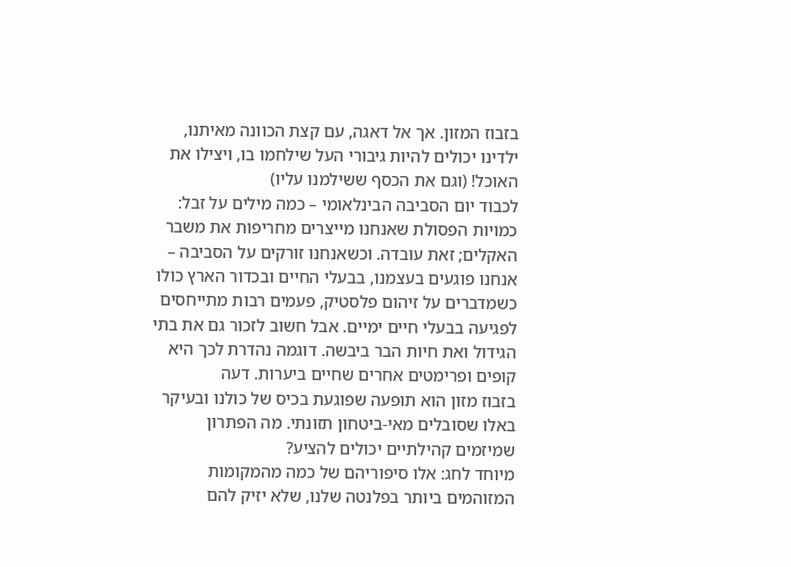בזבוז המזון. אך אל דאגה, עם קצת הכוונה מאיתנו, ילדינו יכולים להיות גיבורי העל שילחמו בו, ויצילו את האוכל! (וגם את הכסף ששילמנו עליו)
לכבוד יום הסביבה הבינלאומי – כמה מילים על זבל: כמויות הפסולת שאנחנו מייצרים מחריפות את משבר האקלים; זאת עובדה. וכשאנחנו זורקים על הסביבה – אנחנו פוגעים בעצמנו, בבעלי החיים ובכדור הארץ כולו
כשמדברים על זיהום פלסטיק, פעמים רבות מתייחסים לפגיעה בבעלי חיים ימיים. אבל חשוב לזכור גם את בתי הגידול ואת חיות הבר ביבשה. דוגמה נהדרת לכך היא קופים ופרימטים אחרים שחיים ביערות. דעה
בזבוז מזון הוא תופעה שפוגעת בכיס של כולנו ובעיקר באלו שסובלים מאי-ביטחון תזונתי. מה הפתרון שמיזמים קהילתיים יכולים להציע?
מיוחד לחג: אלו סיפוריהם של כמה מהמקומות המזוהמים ביותר בפלנטה שלנו, שלא יזיק להם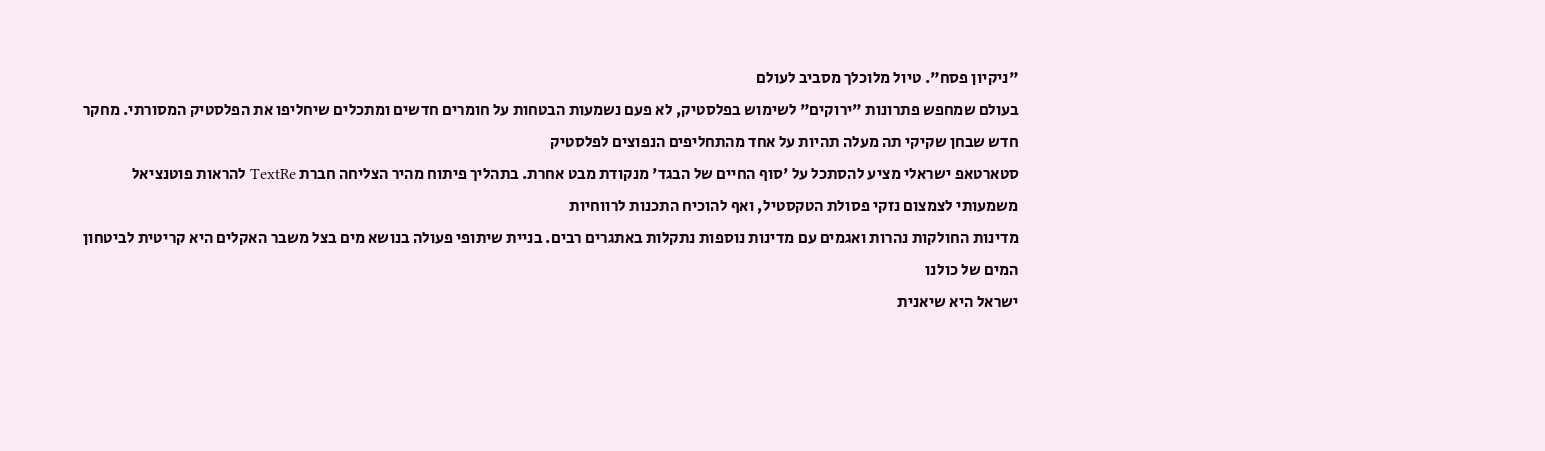"ניקיון פסח". טיול מלוכלך מסביב לעולם
בעולם שמחפש פתרונות "ירוקים" לשימוש בפלסטיק, לא פעם נשמעות הבטחות על חומרים חדשים ומתכלים שיחליפו את הפלסטיק המסורתי. מחקר חדש שבחן שקיקי תה מעלה תהיות על אחד מהתחליפים הנפוצים לפלסטיק
סטארטאפ ישראלי מציע להסתכל על 'סוף החיים של הבגד' מנקודת מבט אחרת. בתהליך פיתוח מהיר הצליחה חברת TextRe להראות פוטנציאל משמעותי לצמצום נזקי פסולת הטקסטיל, ואף להוכיח התכנות לרווחיות
מדינות החולקות נהרות ואגמים עם מדינות נוספות נתקלות באתגרים רבים. בניית שיתופי פעולה בנושא מים בצל משבר האקלים היא קריטית לביטחון המים של כולנו
ישראל היא שיאנית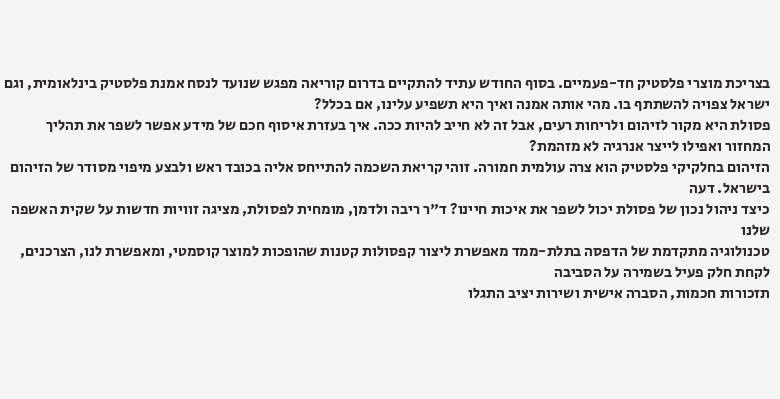בצריכת מוצרי פלסטיק חד-פעמיים. בסוף החודש עתיד להתקיים בדרום קוריאה מפגש שנועד לנסח אמנת פלסטיק בינלאומית, וגם ישראל צפויה להשתתף בו. מהי אותה אמנה ואיך היא תשפיע עלינו, אם בכלל?
פסולת היא מקור לזיהום ולריחות רעים, אבל זה לא חייב להיות ככה. איך בעזרת איסוף חכם של מידע אפשר לשפר את תהליך המחזור ואפילו לייצר אנרגיה לא מזהמת?
הזיהום בחלקיקי פלסטיק הוא צרה עולמית חמורה. זוהי קריאת השכמה להתייחס אליה בכובד ראש ולבצע מיפוי מסודר של הזיהום בישראל. דעה
כיצד ניהול נכון של פסולת יכול לשפר את איכות חיינו? ד"ר ריבה ולדמן, מומחית לפסולת, מציגה זוויות חדשות על שקית האשפה שלנו
טכנולוגיה מתקדמת של הדפסה בתלת-ממד מאפשרת ליצור קפסולות קטנות שהופכות למוצר קוסמטי, ומאפשרת לנו, הצרכנים, לקחת חלק פעיל בשמירה על הסביבה
תזכורות חכמות, הסברה אישית ושירות יציב התגלו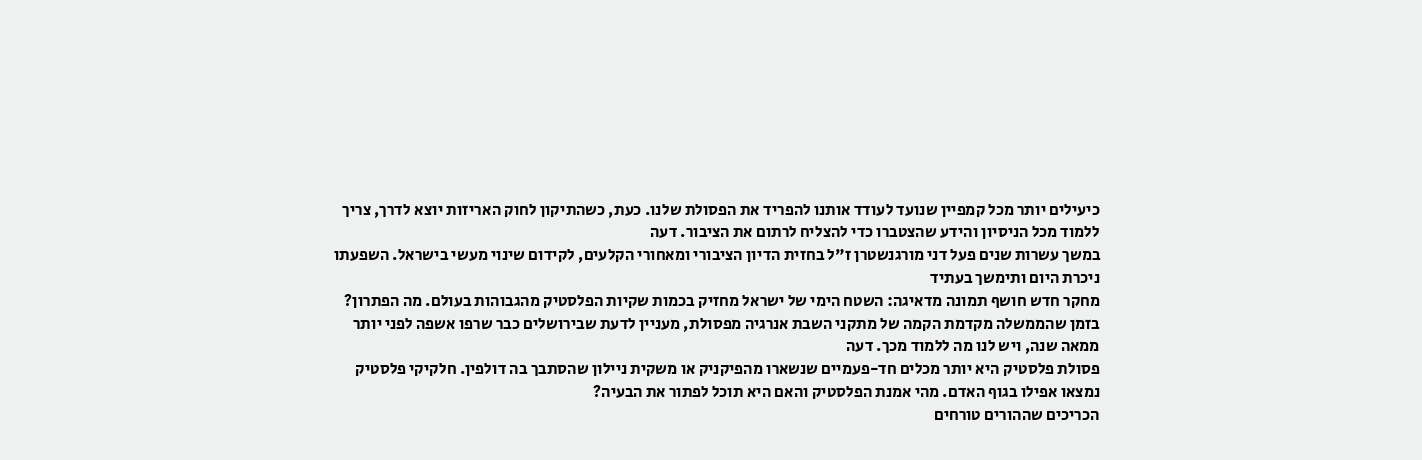כיעילים יותר מכל קמפיין שנועד לעודד אותנו להפריד את הפסולת שלנו. כעת, כשהתיקון לחוק האריזות יוצא לדרך, צריך ללמוד מכל הניסיון והידע שהצטברו כדי להצליח לרתום את הציבור. דעה
במשך עשרות שנים פעל דני מורגנשטרן ז"ל בחזית הדיון הציבורי ומאחורי הקלעים, לקידום שינוי מעשי בישראל. השפעתו ניכרת היום ותימשך בעתיד
מחקר חדש חושף תמונה מדאיגה: השטח הימי של ישראל מחזיק בכמות שקיות הפלסטיק מהגבוהות בעולם. מה הפתרון?
בזמן שהממשלה מקדמת הקמה של מתקני השבת אנרגיה מפסולת, מעניין לדעת שבירושלים כבר שרפו אשפה לפני יותר ממאה שנה, ויש לנו מה ללמוד מכך. דעה
פסולת פלסטיק היא יותר מכלים חד-פעמיים שנשארו מהפיקניק או משקית ניילון שהסתבך בה דולפין. חלקיקי פלסטיק נמצאו אפילו בגוף האדם. מהי אמנת הפלסטיק והאם היא תוכל לפתור את הבעיה?
הכריכים שההורים טורחים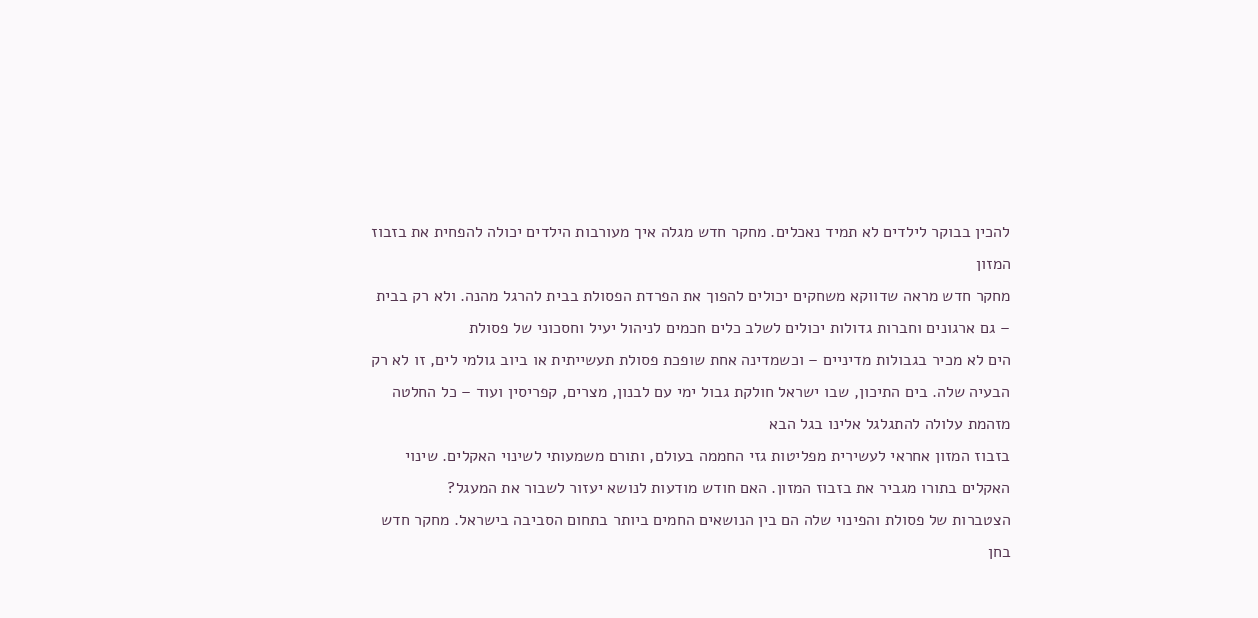להכין בבוקר לילדים לא תמיד נאכלים. מחקר חדש מגלה איך מעורבות הילדים יכולה להפחית את בזבוז המזון
מחקר חדש מראה שדווקא משחקים יכולים להפוך את הפרדת הפסולת בבית להרגל מהנה. ולא רק בבית – גם ארגונים וחברות גדולות יכולים לשלב כלים חכמים לניהול יעיל וחסכוני של פסולת
הים לא מכיר בגבולות מדיניים – וכשמדינה אחת שופכת פסולת תעשייתית או ביוב גולמי לים, זו לא רק הבעיה שלה. בים התיכון, שבו ישראל חולקת גבול ימי עם לבנון, מצרים, קפריסין ועוד – כל החלטה מזהמת עלולה להתגלגל אלינו בגל הבא
בזבוז המזון אחראי לעשירית מפליטות גזי החממה בעולם, ותורם משמעותי לשינוי האקלים. שינוי האקלים בתורו מגביר את בזבוז המזון. האם חודש מודעות לנושא יעזור לשבור את המעגל?
הצטברות של פסולת והפינוי שלה הם בין הנושאים החמים ביותר בתחום הסביבה בישראל. מחקר חדש בחן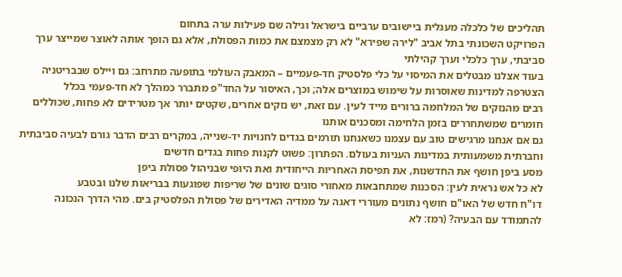תהליכים של כלכלה מעגלית ביישובים ערביים בישראל וגילה שם פעילות ערה בתחום
הפרויקט השכונתי בתל אביב "לירה שפירא" לא רק מצמצם את כמות הפסולת, אלא גם הופך אותה לאוצר שמייצר ערך סביבתי, ערך כלכלי וערך קהילתי
בעוד אצלנו מבטלים את המיסוי על כלי פלסטיק חד-פעמיים – המאבק העולמי בתופעה מתרחב: גם ויילס שבבריטניה הצטרפה למדינות שאוסרות על שימוש במוצרים אלה; וכך, האיסור על החד"פ מתברר כמהלך לא חד-פעמי בכלל
רבים מהנזקים של המלחמה ברורים מייד לעין. עם זאת, יש נזקים אחרים, שקטים יותר אך מטרידים לא פחות, שכוללים חומרים שמשתחררים בזמן הלחימה ומסכנים אותנו
גם אם אנחנו מרגישים טוב עם עצמנו כשאנחנו תורמים בגדים לחנויות יד-שנייה, במקרים רבים הדבר גורם לבעיה סביבתית וחברתית משמעותית במדינות העניות בעולם. הפתרון: פשוט לקנות פחות בגדים חדשים
מסע ביפן חושף את החדשנות, את תפיסת האחריות הייחודית ואת היופי שבניהול פסולת ביפן
לא כל אש נראית לעין: הסכנות שמתחבאות מאחורי סוגים שונים של שריפות שפוגעות בבריאות שלנו ובטבע
דו"ח חדש של האו"ם חושף נתונים מעוררי דאגה על ממדיה האדירים של פסולת הפלסטיק בים. מהי הדרך הנכונה להתמודד עם הבעיה? (רמז: לא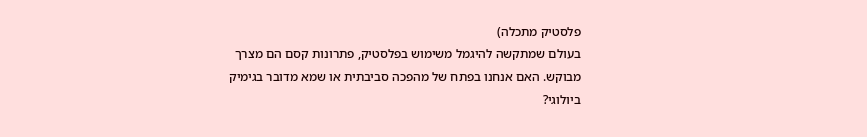פלסטיק מתכלה)
בעולם שמתקשה להיגמל משימוש בפלסטיק, פתרונות קסם הם מצרך מבוקש. האם אנחנו בפתח של מהפכה סביבתית או שמא מדובר בגימיק ביולוגי?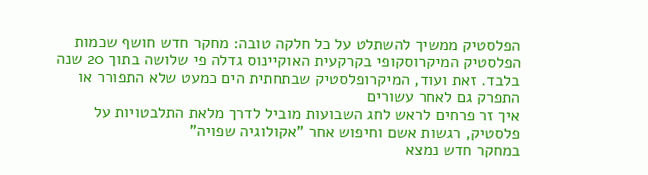הפלסטיק ממשיך להשתלט על כל חלקה טובה: מחקר חדש חושף שכמות הפלסטיק המיקרוסקופי בקרקעית האוקיינוס גדלה פי שלושה בתוך 20 שנה בלבד. זאת ועוד, המיקרופלסטיק שבתחתית הים כמעט שלא התפורר או התפרק גם לאחר עשורים
איך זר פרחים לראש לחג השבועות מוביל לדרך מלאת התלבטויות על פלסטיק, רגשות אשם וחיפוש אחר "אקולוגיה שפויה"
במחקר חדש נמצא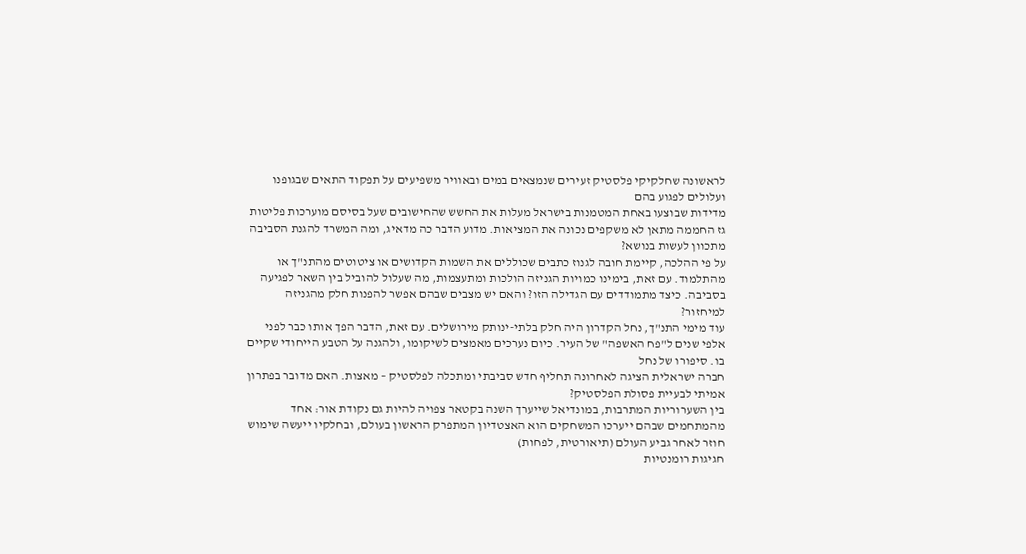לראשונה שחלקיקי פלסטיק זעירים שנמצאים במים ובאוויר משפיעים על תפקוד התאים שבגופנו ועלולים לפגוע בהם
מדידות שבוצעו באחת המטמנות בישראל מעלות את החשש שהחישובים שעל בסיסם מוערכות פליטות גז החממה מתאן לא משקפים נכונה את המציאות. מדוע הדבר כה מדאיג, ומה המשרד להגנת הסביבה מתכוון לעשות בנושא?
על פי ההלכה, קיימת חובה לגנוז כתבים שכוללים את השמות הקדושים או ציטוטים מהתנ"ך או מהתלמוד. עם זאת, בימינו כמויות הגניזה הולכות ומתעצמות, מה שעלול להוביל בין השאר לפגיעה בסביבה. כיצד מתמודדים עם הגדילה הזו? והאם יש מצבים שבהם אפשר להפנות חלק מהגניזה למיחזור?
עוד מימי התנ"ך, נחל הקדרון היה חלק בלתי-ינותק מירושלים. עם זאת, הדבר הפך אותו כבר לפני אלפי שנים ל"פח האשפה" של העיר. כיום נערכים מאמצים לשיקומו, ולהגנה על הטבע הייחודי שקיים בו. סיפורו של נחל
חברה ישראלית הציגה לאחרונה תחליף חדש סביבתי ומתכלה לפלסטיק – מאצות. האם מדובר בפתרון אמיתי לבעיית פסולת הפלסטיק?
בין השערוריות המתרבות, במונדיאל שייערך השנה בקטאר צפויה להיות גם נקודת אור: אחד מהמתחמים שבהם ייערכו המשחקים הוא האצטדיון המתפרק הראשון בעולם, ובחלקיו ייעשה שימוש חוזר לאחר גביע העולם (תיאורטית, לפחות)
חגיגות רומנטיות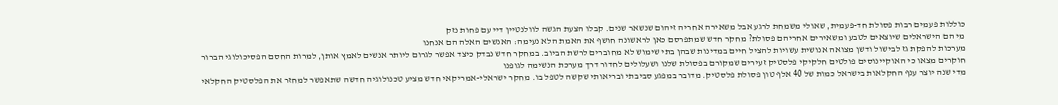כוללות פעמים רבות פסולת חד-פעמית, שאולי משמחת לרגע אבל משאירה אחריה זיהום שנשאר שנים. קבלו הצעת הגשה לוולנטיין דיי עם פחות נזק
מי הם הישראלים שיוצאים לטבע ומשאירים אחריהם פסולת? מחקר חדש שמתפרסם כאן לראשונה חושף את האמת הלא נעימה: האנשים האלה הם אנחנו
מערכות להפקת גז לבישול ודשן מצואה אנושית עשויות להציל חיים במדינות שבהן בתי שימוש לא מחוברים לרשת הביוב. במחקר חדש נבדק כיצד אפשר לגרום ליותר אנשים לאמץ אותן, למרות החסם הפסיכולוגי הברור
חוקרים מצאו כי האוקיינוסים פולטים חלקיקי פלסטיק זעירים שמקורם בפסולת שלנו ושעלולים לחדור דרך מערכת הנשימה לגופנו
מדי שנה יוצר ענף החקלאות בישראל כמות של 40 אלף טון פסולת פלסטיק. מדובר במפגע סביבתי ובריאותי שקשה לטפל בו. מחקר ישראלי-אמריקאי חדש מציע טכנולוגיה חדשה שתאפשר למחזר את הפלסטיק החקלאי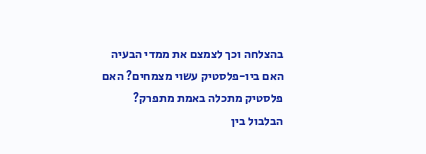בהצלחה וכך לצמצם את ממדי הבעיה
האם ביו-פלסטיק עשוי מצמחים? האם פלסטיק מתכלה באמת מתפרק? הבלבול בין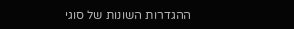ההגדרות השונות של סוגי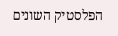הפלסטיק השונים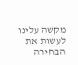מקשה עלינו לעשות את הבחירה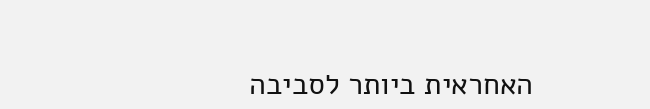האחראית ביותר לסביבה